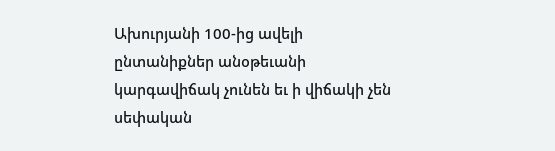Ախուրյանի 100-ից ավելի ընտանիքներ անօթեւանի կարգավիճակ չունեն եւ ի վիճակի չեն սեփական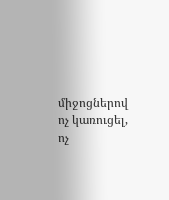միջոցներով ոչ կառուցել, ոչ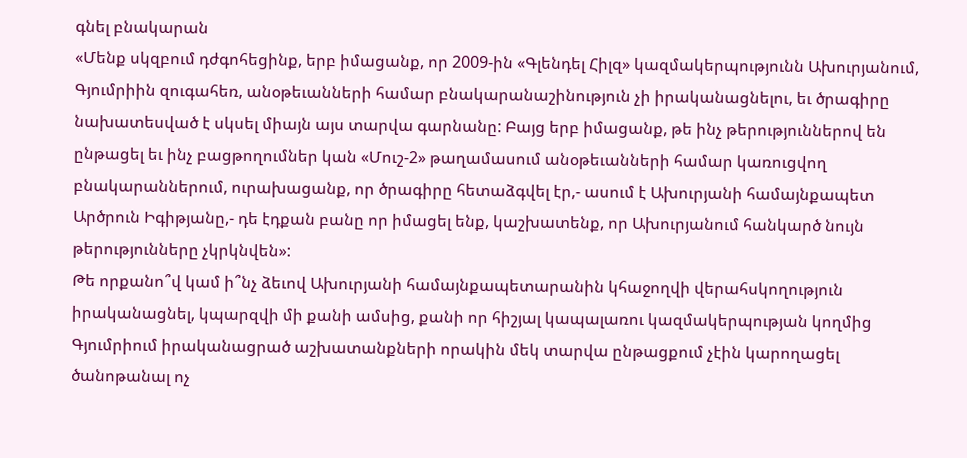գնել բնակարան
«Մենք սկզբում դժգոհեցինք, երբ իմացանք, որ 2009-ին «Գլենդել Հիլզ» կազմակերպությունն Ախուրյանում, Գյումրիին զուգահեռ, անօթեւանների համար բնակարանաշինություն չի իրականացնելու, եւ ծրագիրը նախատեսված է սկսել միայն այս տարվա գարնանը: Բայց երբ իմացանք, թե ինչ թերություններով են ընթացել եւ ինչ բացթողումներ կան «Մուշ-2» թաղամասում անօթեւանների համար կառուցվող բնակարաններում, ուրախացանք, որ ծրագիրը հետաձգվել էր,- ասում է Ախուրյանի համայնքապետ Արծրուն Իգիթյանը,- դե էդքան բանը որ իմացել ենք, կաշխատենք, որ Ախուրյանում հանկարծ նույն թերությունները չկրկնվեն»:
Թե որքանո՞վ կամ ի՞նչ ձեւով Ախուրյանի համայնքապետարանին կհաջողվի վերահսկողություն իրականացնել, կպարզվի մի քանի ամսից, քանի որ հիշյալ կապալառու կազմակերպության կողմից Գյումրիում իրականացրած աշխատանքների որակին մեկ տարվա ընթացքում չէին կարողացել ծանոթանալ ոչ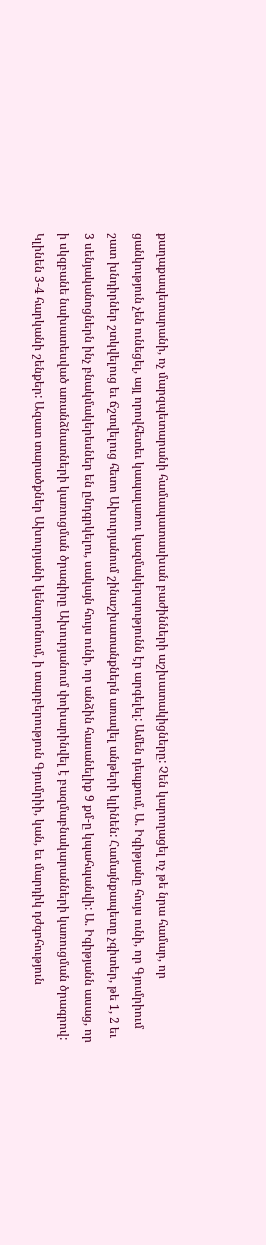քաղաքապետարանի, ոչ մարզպետարանի համապատասխան բաժինների աշխատակիցները: Չեն կարողացել ոչ թե նրա համար, որ ցանկություն չեն ունեցել, այլ որովհետեւ կապալառու կազմակերպությունն էր արգելել: Ամեն դեպքում, Ա. Իգիթյանը հույս ունի, որ Գյումրիում շատ խնդիրներ շտկվելուց եւ ճշտվելուց հետո Ախուրյանում շինաշխատանքներն առավել անթերի կլինեն: Համայնքապետը չգիտեր, թե 1, 2 եւ 3 սենյականոցներն ինչ բնակմակերեսներ են ընդգրկելու, սակայն հույս ունի, որ անձին հասանելիք 9 քմ-ը կպահպանվի: Ա. Իգիթյանն ասաց, որ ի սկզբանե նախատեսված առանձնատների կառուցման ծրագիրը Ախուրյանում փոխարինվել է բազմաբնակարանների կառուցման ծրագրով: Կլինեն 3-4 հարկանի շենքեր: Ազատ տարածքներ Ախուրյանի կենտրոնում, ի տարբերություն Գյումրիի, կան, եւ մարդիկ դժգոհություն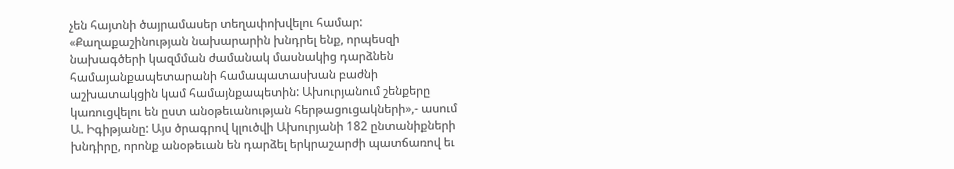չեն հայտնի ծայրամասեր տեղափոխվելու համար: «Քաղաքաշինության նախարարին խնդրել ենք, որպեսզի նախագծերի կազմման ժամանակ մասնակից դարձնեն համայանքապետարանի համապատասխան բաժնի աշխատակցին կամ համայնքապետին: Ախուրյանում շենքերը կառուցվելու են ըստ անօթեւանության հերթացուցակների»,- ասում Ա. Իգիթյանը: Այս ծրագրով կլուծվի Ախուրյանի 182 ընտանիքների խնդիրը, որոնք անօթեւան են դարձել երկրաշարժի պատճառով եւ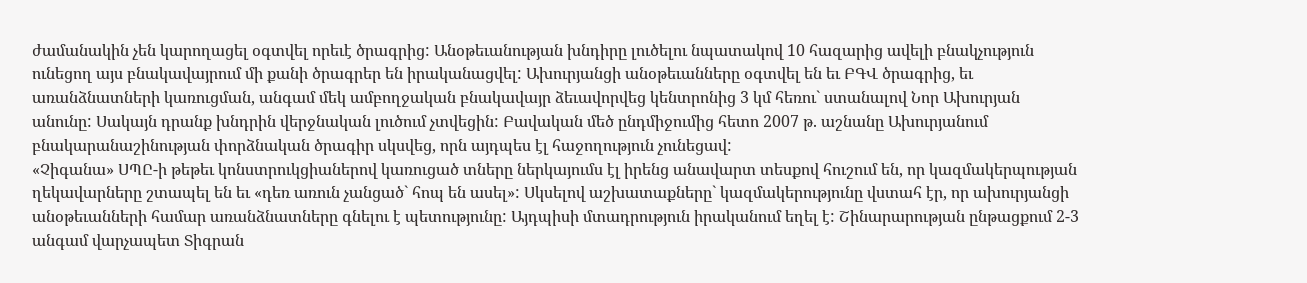ժամանակին չեն կարողացել օգտվել որեւէ ծրագրից: Անօթեւանության խնդիրը լուծելու նպատակով 10 հազարից ավելի բնակչություն ունեցող այս բնակավայրում մի քանի ծրագրեր են իրականացվել: Ախուրյանցի անօթեւանները օգտվել են եւ ԲԳՎ ծրագրից, եւ առանձնատների կառուցման, անգամ մեկ ամբողջական բնակավայր ձեւավորվեց կենտրոնից 3 կմ հեռու` ստանալով Նոր Ախուրյան անունը: Սակայն դրանք խնդրին վերջնական լուծում չտվեցին: Բավական մեծ ընդմիջումից հետո 2007 թ. աշնանը Ախուրյանում բնակարանաշինության փորձնական ծրագիր սկսվեց, որն այդպես էլ հաջողություն չունեցավ:
«Չիգանա» ՍՊԸ-ի թեթեւ կոնստրուկցիաներով կառուցած տները ներկայումս էլ իրենց անավարտ տեսքով հուշում են, որ կազմակերպության ղեկավարները շտապել են եւ «դեռ առուն չանցած` հոպ են ասել»: Սկսելով աշխատաքները` կազմակերությունը վստահ էր, որ ախուրյանցի անօթեւանների համար առանձնատները գնելու է պետությունը: Այդպիսի մտադրություն իրականում եղել է: Շինարարության ընթացքում 2-3 անգամ վարչապետ Տիգրան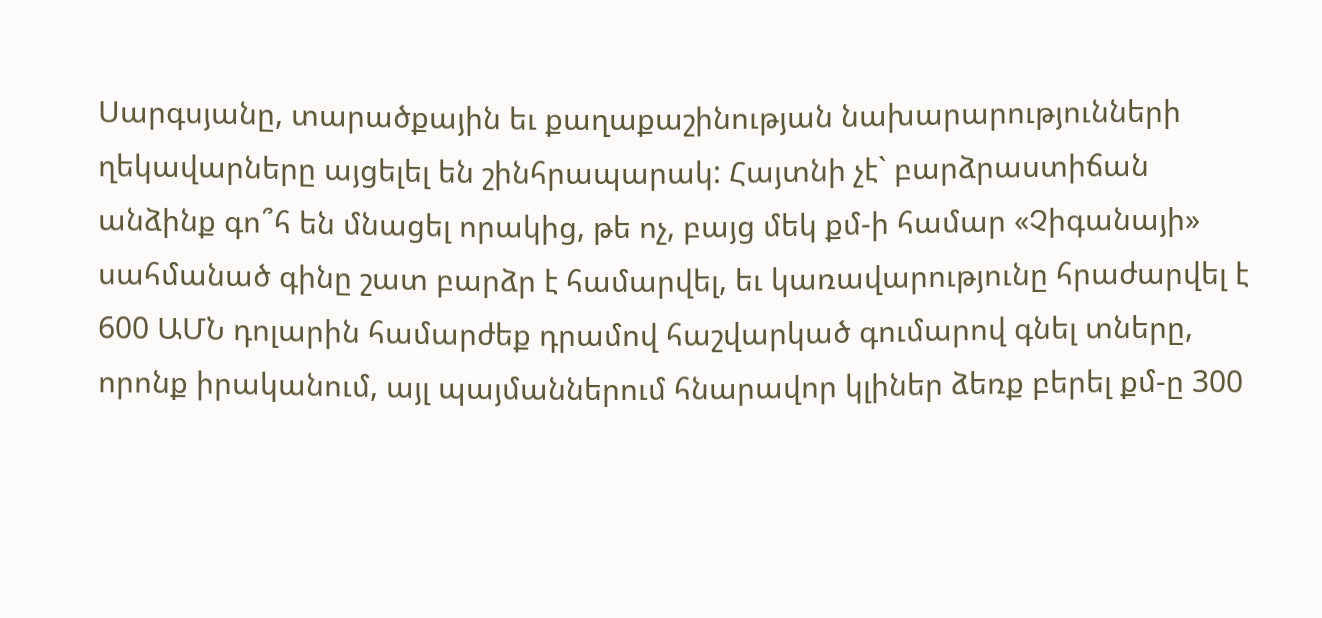Սարգսյանը, տարածքային եւ քաղաքաշինության նախարարությունների ղեկավարները այցելել են շինհրապարակ: Հայտնի չէ` բարձրաստիճան անձինք գո՞հ են մնացել որակից, թե ոչ, բայց մեկ քմ-ի համար «Չիգանայի» սահմանած գինը շատ բարձր է համարվել, եւ կառավարությունը հրաժարվել է 600 ԱՄՆ դոլարին համարժեք դրամով հաշվարկած գումարով գնել տները, որոնք իրականում, այլ պայմաններում հնարավոր կլիներ ձեռք բերել քմ-ը 300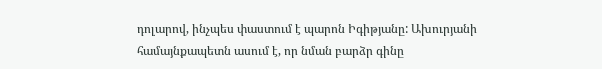դոլարով, ինչպես փաստում է պարոն Իգիթյանը: Ախուրյանի համայնքապետն ասում է, որ նման բարձր գինը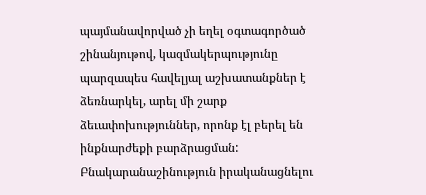պայմանավորված չի եղել օգտագործած շինանյութով, կազմակերպությունը պարզապես հավելյալ աշխատանքներ է ձեռնարկել, արել մի շարք ձեւափոխություններ, որոնք էլ բերել են ինքնարժեքի բարձրացման: Բնակարանաշինություն իրականացնելու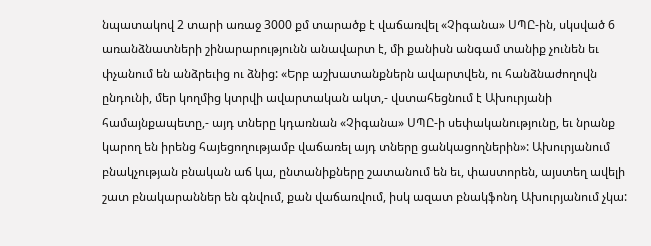նպատակով 2 տարի առաջ 3000 քմ տարածք է վաճառվել «Չիգանա» ՍՊԸ-ին, սկսված 6 առանձնատների շինարարությունն անավարտ է, մի քանիսն անգամ տանիք չունեն եւ փչանում են անձրեւից ու ձնից: «Երբ աշխատանքներն ավարտվեն, ու հանձնաժողովն ընդունի, մեր կողմից կտրվի ավարտական ակտ,- վստահեցնում է Ախուրյանի համայնքապետը,- այդ տները կդառնան «Չիգանա» ՍՊԸ-ի սեփականությունը, եւ նրանք կարող են իրենց հայեցողությամբ վաճառել այդ տները ցանկացողներին»: Ախուրյանում բնակչության բնական աճ կա, ընտանիքները շատանում են եւ, փաստորեն, այստեղ ավելի շատ բնակարաններ են գնվում, քան վաճառվում, իսկ ազատ բնակֆոնդ Ախուրյանում չկա: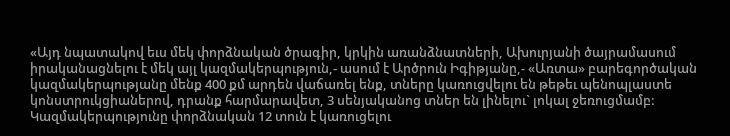«Այդ նպատակով եւս մեկ փորձնական ծրագիր, կրկին առանձնատների, Ախուրյանի ծայրամասում իրականացնելու է մեկ այլ կազմակերպություն,- ասում է Արծրուն Իգիթյանը,- «Առտա» բարեգործական կազմակերպությանը մենք 400 քմ արդեն վաճառել ենք, տները կառուցվելու են թեթեւ պենոպլաստե կոնստրուկցիաներով, դրանք հարմարավետ, 3 սենյականոց տներ են լինելու` լոկալ ջեռուցմամբ: Կազմակերպությունը փորձնական 12 տուն է կառուցելու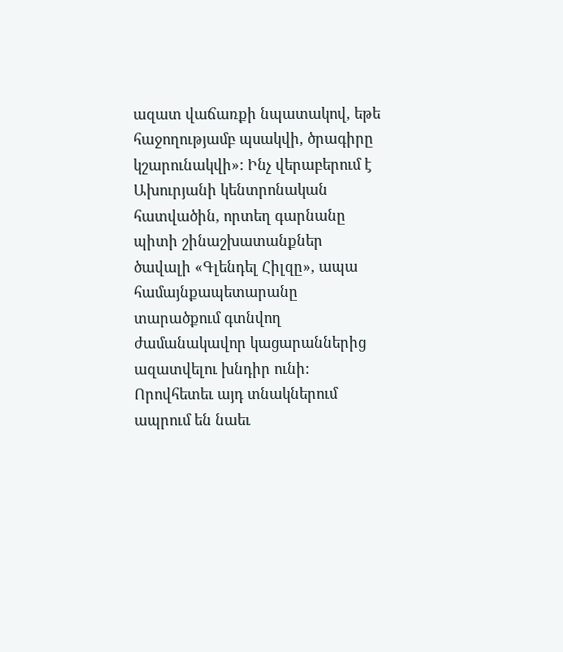ազատ վաճառքի նպատակով, եթե հաջողությամբ պսակվի, ծրագիրը կշարունակվի»: Ինչ վերաբերում է Ախուրյանի կենտրոնական հատվածին, որտեղ գարնանը պիտի շինաշխատանքներ ծավալի «Գլենդել Հիլզը», ապա համայնքապետարանը տարածքում գտնվող ժամանակավոր կացարաններից ազատվելու խնդիր ունի: Որովհետեւ այդ տնակներում ապրում են նաեւ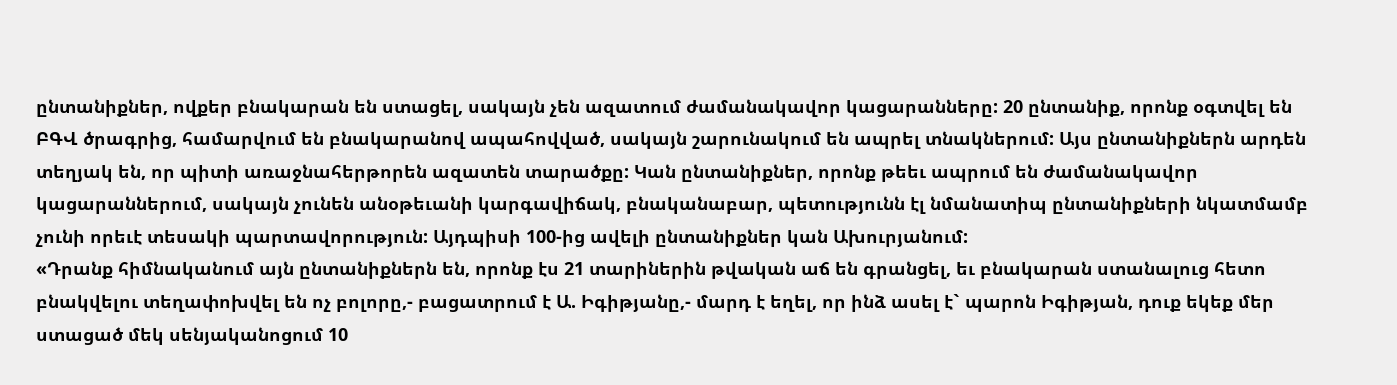ընտանիքներ, ովքեր բնակարան են ստացել, սակայն չեն ազատում ժամանակավոր կացարանները: 20 ընտանիք, որոնք օգտվել են ԲԳՎ ծրագրից, համարվում են բնակարանով ապահովված, սակայն շարունակում են ապրել տնակներում: Այս ընտանիքներն արդեն տեղյակ են, որ պիտի առաջնահերթորեն ազատեն տարածքը: Կան ընտանիքներ, որոնք թեեւ ապրում են ժամանակավոր կացարաններում, սակայն չունեն անօթեւանի կարգավիճակ, բնականաբար, պետությունն էլ նմանատիպ ընտանիքների նկատմամբ չունի որեւէ տեսակի պարտավորություն: Այդպիսի 100-ից ավելի ընտանիքներ կան Ախուրյանում:
«Դրանք հիմնականում այն ընտանիքներն են, որոնք էս 21 տարիներին թվական աճ են գրանցել, եւ բնակարան ստանալուց հետո բնակվելու տեղափոխվել են ոչ բոլորը,- բացատրում է Ա. Իգիթյանը,- մարդ է եղել, որ ինձ ասել է` պարոն Իգիթյան, դուք եկեք մեր ստացած մեկ սենյականոցում 10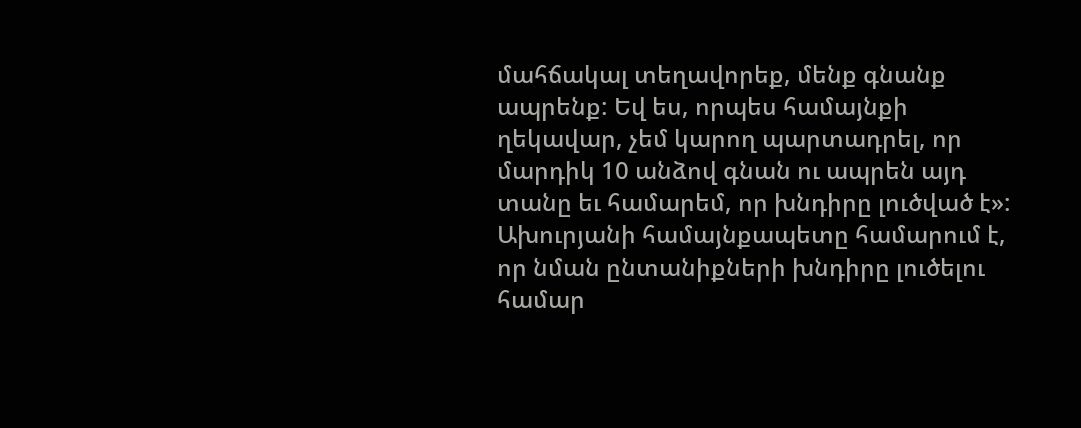մահճակալ տեղավորեք, մենք գնանք ապրենք: Եվ ես, որպես համայնքի ղեկավար, չեմ կարող պարտադրել, որ մարդիկ 10 անձով գնան ու ապրեն այդ տանը եւ համարեմ, որ խնդիրը լուծված է»: Ախուրյանի համայնքապետը համարում է, որ նման ընտանիքների խնդիրը լուծելու համար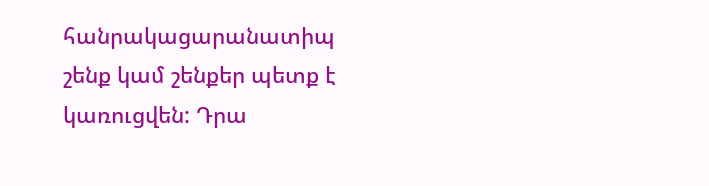հանրակացարանատիպ շենք կամ շենքեր պետք է կառուցվեն: Դրա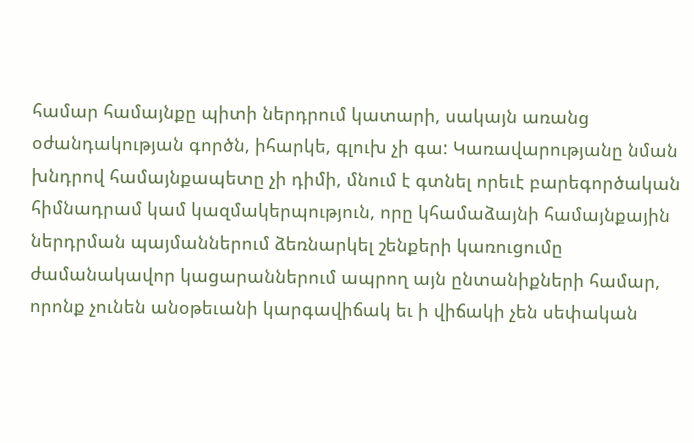համար համայնքը պիտի ներդրում կատարի, սակայն առանց օժանդակության գործն, իհարկե, գլուխ չի գա: Կառավարությանը նման խնդրով համայնքապետը չի դիմի, մնում է գտնել որեւէ բարեգործական հիմնադրամ կամ կազմակերպություն, որը կհամաձայնի համայնքային ներդրման պայմաններում ձեռնարկել շենքերի կառուցումը ժամանակավոր կացարաններում ապրող այն ընտանիքների համար, որոնք չունեն անօթեւանի կարգավիճակ եւ ի վիճակի չեն սեփական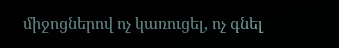միջոցներով ոչ կառուցել, ոչ գնել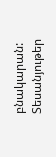բնակարան:
Տեսանյութեր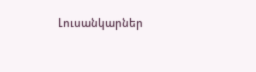Լուսանկարներ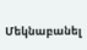Մեկնաբանել